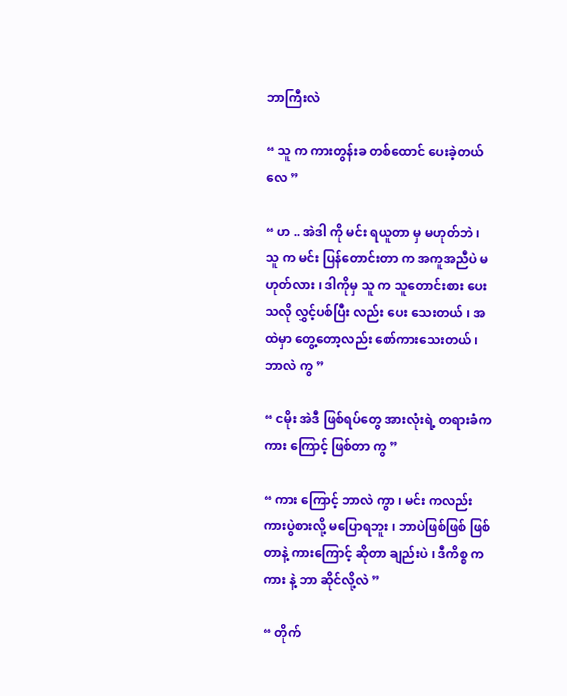ဘာကြီးလဲ

“ သူ က ကားတွန်းခ တစ်ထောင် ပေးခဲ့တယ် လေ ”

“ ဟ .. အဲဒါ ကို မင်း ရယူတာ မှ မဟုတ်ဘဲ ၊ သူ က မင်း ပြန်တောင်းတာ က အကူအညီပဲ မဟုတ်လား ၊ ဒါကိုမှ သူ က သူတောင်းစား ပေးသလို လွှင့်ပစ်ပြီး လည်း ပေး သေးတယ် ၊ အထဲမှာ တွေ့တော့လည်း စော်ကားသေးတယ် ၊ ဘာလဲ ကွ ”

“ ငမိုး အဲဒီ ဖြစ်ရပ်တွေ အားလုံးရဲ့ တရားခံက ကား ကြောင့် ဖြစ်တာ ကွ ”

“ ကား ကြောင့် ဘာလဲ ကွာ ၊ မင်း ကလည်း ကားပွဲစားလို့ မပြောရဘူး ၊ ဘာပဲဖြစ်ဖြစ် ဖြစ် တာနဲ့ ကားကြောင့် ဆိုတာ ချည်းပဲ ၊ ဒီကိစ္စ က ကား နဲ့ ဘာ ဆိုင်လို့လဲ ”

“ တိုက်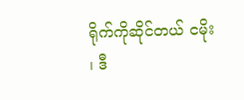ရိုက်ကိုဆိုင်တယ် ငမိုး ၊ ဒီ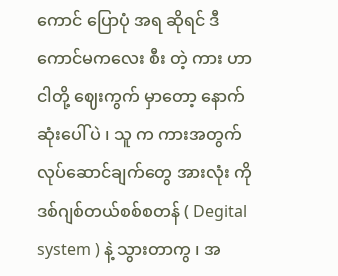ကောင် ပြောပုံ အရ ဆိုရင် ဒီ ကောင်မကလေး စီး တဲ့ ကား ဟာ ငါတို့ ဈေးကွက် မှာတော့ နောက်ဆုံးပေါ် ပဲ ၊ သူ က ကားအတွက် လုပ်ဆောင်ချက်တွေ အားလုံး ကို ဒစ်ဂျစ်တယ်စစ်စတန် ( Degital system ) နဲ့ သွားတာကွ ၊ အ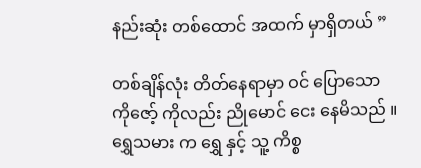နည်းဆုံး တစ်ထောင် အထက် မှာရှိတယ် ”

တစ်ချိန်လုံး တိတ်နေရာမှာ ဝင် ပြောသော ကိုဇော့် ကိုလည်း ညိုမောင် ငေး နေမိသည် ။ ရွှေသမား က ရွှေ နှင့် သူ့ ကိစ္စ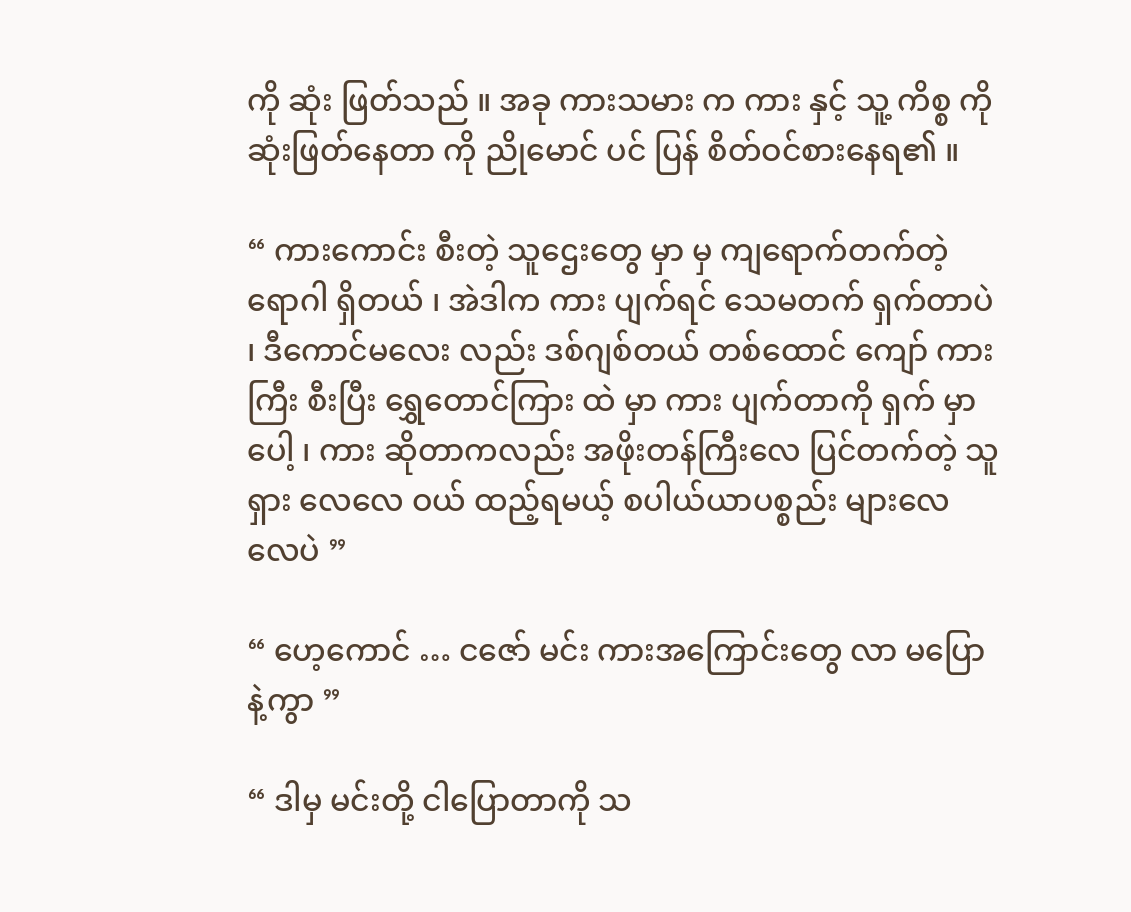ကို ဆုံး ဖြတ်သည် ။ အခု ကားသမား က ကား နှင့် သူ့ ကိစ္စ ကို ဆုံးဖြတ်နေတာ ကို ညိုမောင် ပင် ပြန် စိတ်ဝင်စားနေရ၏ ။

“ ကားကောင်း စီးတဲ့ သူဌေးတွေ မှာ မှ ကျရောက်တက်တဲ့ ရောဂါ ရှိတယ် ၊ အဲဒါက ကား ပျက်ရင် သေမတက် ရှက်တာပဲ ၊ ဒီကောင်မလေး လည်း ဒစ်ဂျစ်တယ် တစ်ထောင် ကျော် ကားကြီး စီးပြီး ရွှေတောင်ကြား ထဲ မှာ ကား ပျက်တာကို ရှက် မှာပေါ့ ၊ ကား ဆိုတာကလည်း အဖိုးတန်ကြီးလေ ပြင်တက်တဲ့ သူ ရှား လေလေ ဝယ် ထည့်ရမယ့် စပါယ်ယာပစ္စည်း များလေလေပဲ ”

“ ဟေ့ကောင် … ငဇော် မင်း ကားအကြောင်းတွေ လာ မပြောနဲ့ကွာ ”

“ ဒါမှ မင်းတို့ ငါပြောတာကို သ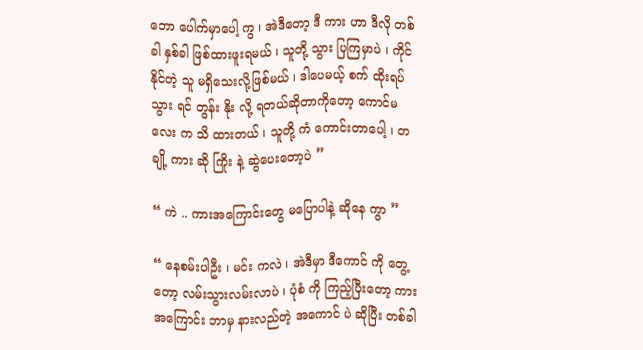ဘော ပေါက်မှာပေါ့ ကွ ၊ အဲဒီတော့ ဒီ ကား ဟာ ဒီလို တစ်ခါ နှစ်ခါ ဖြစ်ထားဖူးရမယ် ၊ သူတို့ သွား ပြကြမှာပဲ ၊ ကိုင်နိုင်တဲ့ သူ မရှိသေးလို့ဖြစ်မယ် ၊ ဒါပေမယ့် စက် ထိုးရပ်သွား ရင် တွန်း နိုး လို့ ရတယ်ဆိုတာကိုတော့ ကောင်မလေး က သိ ထားတယ် ၊ သူတို့ ကံ ကောင်းတာပေါ့ ၊ တချို့ ကား ဆို ကြိုး နဲ့ ဆွဲပေးတော့ပဲ ”

“ ကဲ .. ကားအကြောင်းတွေ မပြောပါနဲ့ ဆိုနေ ကွာ ”

“ နေစမ်းပါဦး ၊ မင်း ကလဲ ၊ အဲဒီမှာ ဒီကောင် ကို တွေ့တော့ လမ်းသွားလမ်းလာပဲ ၊ ပုံစံ ကို ကြည့်ပြီးတော့ ကားအကြောင်း ဘာမှ နားလည်တဲ့ အကောင် ပဲ ဆိုပြီး တစ်ခါ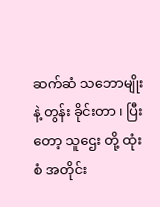ဆက်ဆံ သဘောမျိုးနဲ့ တွန်း ခိုင်းတာ ၊ ပြီးတော့ သူဌေး တို့ ထုံးစံ အတိုင်း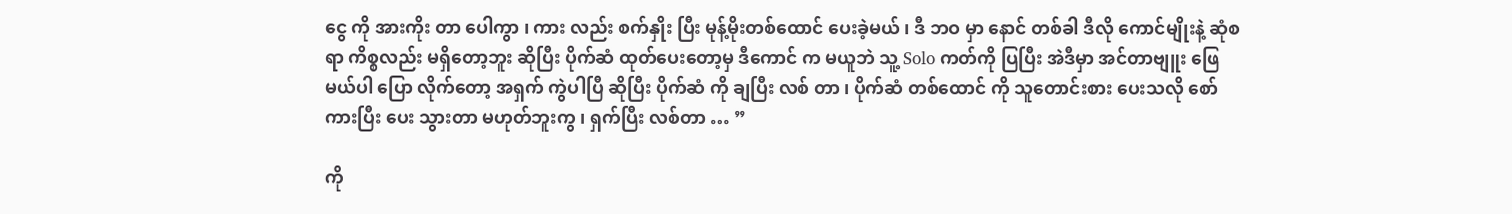ငွေ ကို အားကိုး တာ ပေါကွာ ၊ ကား လည်း စက်နှိုး ပြီး မုန့်မိုးတစ်ထောင် ပေးခဲ့မယ် ၊ ဒီ ဘဝ မှာ နောင် တစ်ခါ ဒီလို ကောင်မျိုးနဲ့ ဆုံစရာ ကိစ္စလည်း မရှိတော့ဘူး ဆိုပြီး ပိုက်ဆံ ထုတ်ပေးတော့မှ ဒီကောင် က မယူဘဲ သူ့ Solo ကတ်ကို ပြပြီး အဲဒီမှာ အင်တာဗျူး ဖြေမယ်ပါ ပြော လိုက်တော့ အရှက် ကွဲပါပြီ ဆိုပြီး ပိုက်ဆံ ကို ချပြီး လစ် တာ ၊ ပိုက်ဆံ တစ်ထောင် ကို သူတောင်းစား ပေးသလို စော်ကားပြီး ပေး သွားတာ မဟုတ်ဘူးကွ ၊ ရှက်ပြီး လစ်တာ … ”

ကို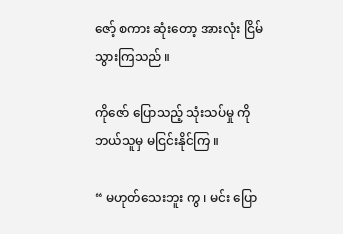ဇော့် စကား ဆုံးတော့ အားလုံး ငြိမ်သွားကြသည် ။

ကိုဇော် ပြောသည့် သုံးသပ်မှု ကို ဘယ်သူမှ မငြင်းနိုင်ကြ ။

“ မဟုတ်သေးဘူး ကွ ၊ မင်း ပြော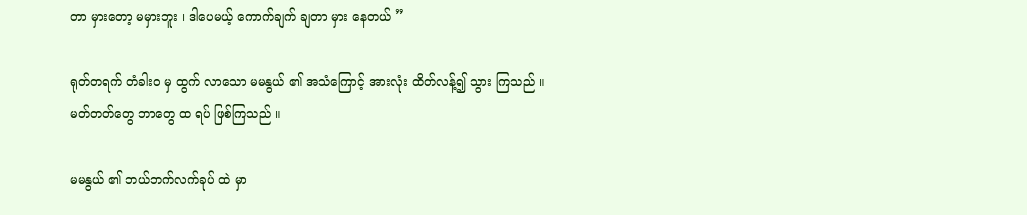တာ မှားတော့ မမှားဘူး ၊ ဒါပေမယ့် ကောက်ချက် ချတာ မှား နေတယ် ”

ရုတ်တရက် တံခါးဝ မှ ထွက် လာသော မမနွယ် ၏ အသံကြောင့် အားလုံး ထိတ်လန့်၍ သွား ကြသည် ။ မတ်တတ်တွေ ဘာတွေ ထ ရပ် ဖြစ်ကြသည် ။

မမနွယ် ၏ ဘယ်ဘက်လက်ခုပ် ထဲ မှာ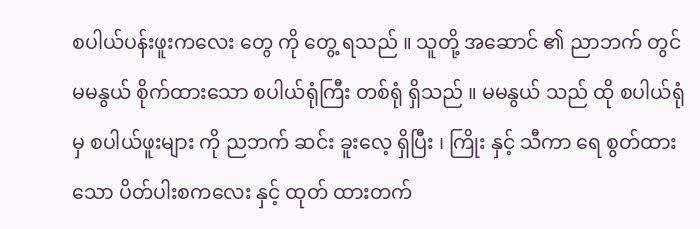စပါယ်ပန်းဖူးကလေး တွေ ကို တွေ့ ရသည် ။ သူတို့ အဆောင် ၏ ညာဘက် တွင် မမနွယ် စိုက်ထားသော စပါယ်ရုံကြီး တစ်ရုံ ရှိသည် ။ မမနွယ် သည် ထို စပါယ်ရုံ မှ စပါယ်ဖူးများ ကို ညဘက် ဆင်း ခူးလေ့ ရှိပြီး ၊ ကြိုး နှင့် သီကာ ရေ စွတ်ထားသော ပိတ်ပါးစကလေး နှင့် ထုတ် ထားတက်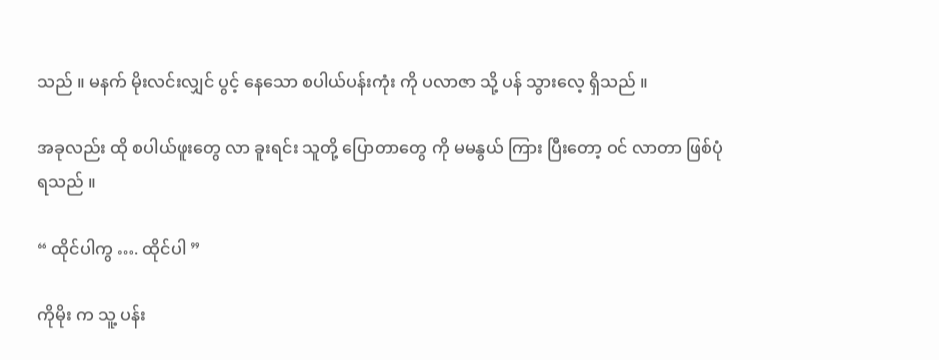သည် ။ မနက် မိုးလင်းလျှင် ပွင့် နေသော စပါယ်ပန်းကုံး ကို ပလာဇာ သို့ ပန် သွားလေ့ ရှိသည် ။

အခုလည်း ထို စပါယ်ဖူးတွေ လာ ခူးရင်း သူတို့ ပြောတာတွေ ကို မမနွယ် ကြား ပြီးတော့ ဝင် လာတာ ဖြစ်ပုံ ရသည် ။

“ ထိုင်ပါကွ …. ထိုင်ပါ ”

ကိုမိုး က သူ့ ပန်း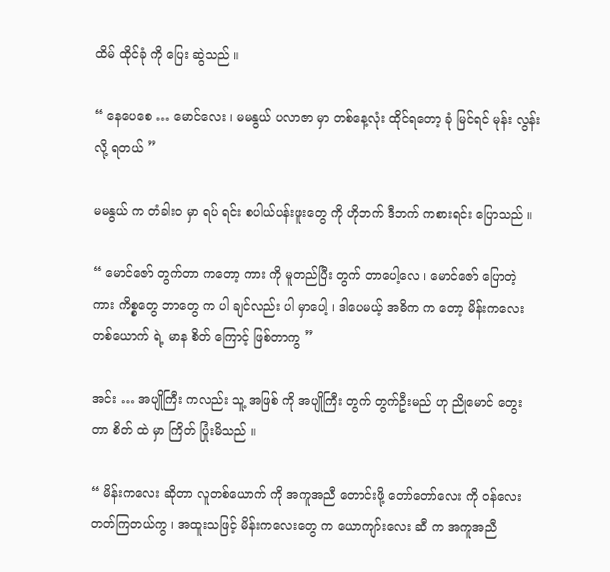ထိမ် ထိုင်ခုံ ကို ပြေး ဆွဲသည် ။

“ နေပေစေ … မောင်လေး ၊ မမနွယ် ပလာဇာ မှာ တစ်နေ့လုံး ထိုင်ရတော့ ခုံ မြင်ရင် မုန်း လွန်းလို့ ရတယ် ”

မမနွယ် က တံခါးဝ မှာ ရပ် ရင်း စပါယ်ပန်းဖူးတွေ ကို ဟိုဘက် ဒီဘက် ကစားရင်း ပြောသည် ။

“ မောင်ဇော် တွက်တာ ကတော့ ကား ကို မူတည်ပြီး တွက် တာပေါ့လေ ၊ မောင်ဇော် ပြောတဲ့ ကား ကိစ္စတွေ ဘာတွေ က ပါ ချင်လည်း ပါ မှာပေါ့ ၊ ဒါပေမယ့် အဓိက က တော့ မိန်းကလေး တစ်ယောက် ရဲ့ မာန စိတ် ကြောင့် ဖြစ်တာကွ ”

အင်း … အပျိုကြီး ကလည်း သူ့ အဖြစ် ကို အပျိုကြီး တွက် တွက်ဦးမည် ဟု ညိုမောင် တွေးတာ စိတ် ထဲ မှာ ကြိတ် ပြုံးမိသည် ။

“ မိန်းကလေး ဆိုတာ လူတစ်ယောက် ကို အကူအညီ တောင်းဖို့ တော်တော်လေး ကို ဝန်လေး တတ်ကြတယ်ကွ ၊ အထူးသဖြင့် မိန်းကလေးတွေ က ယောကျာ်းလေး ဆီ က အကူအညီ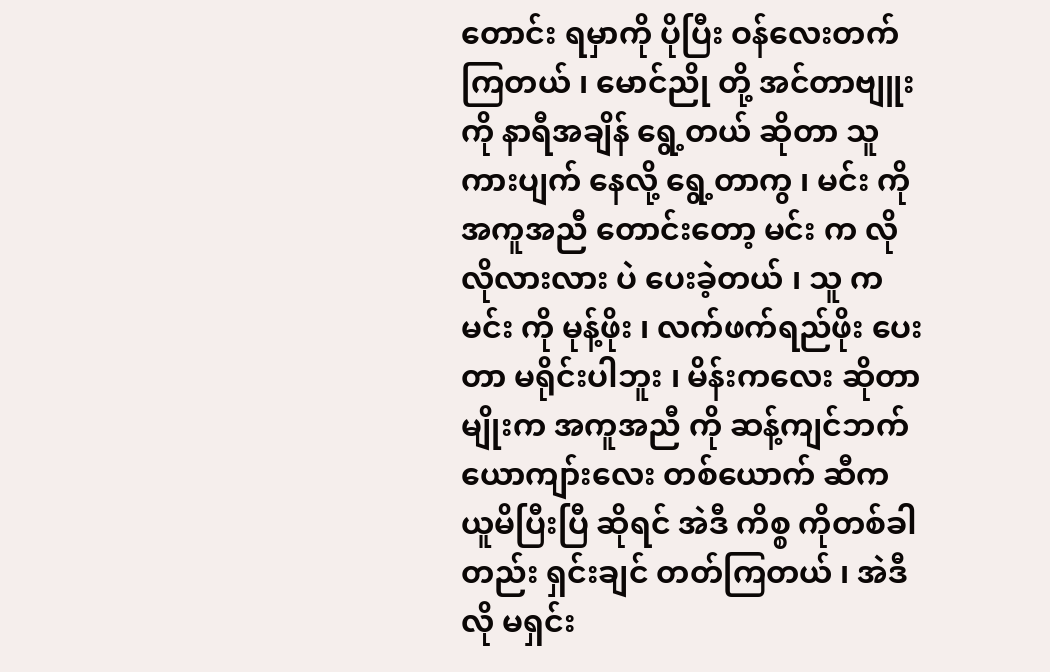တောင်း ရမှာကို ပိုပြီး ဝန်လေးတက်ကြတယ် ၊ မောင်ညို တို့ အင်တာဗျူး ကို နာရီအချိန် ရွေ့တယ် ဆိုတာ သူ ကားပျက် နေလို့ ရွေ့တာကွ ၊ မင်း ကို အကူအညီ တောင်းတော့ မင်း က လိုလိုလားလား ပဲ ပေးခဲ့တယ် ၊ သူ က မင်း ကို မုန့်ဖိုး ၊ လက်ဖက်ရည်ဖိုး ပေးတာ မရိုင်းပါဘူး ၊ မိန်းကလေး ဆိုတာမျိုးက အကူအညီ ကို ဆန့်ကျင်ဘက် ယောကျာ်းလေး တစ်ယောက် ဆီက ယူမိပြီးပြီ ဆိုရင် အဲဒီ ကိစ္စ ကိုတစ်ခါတည်း ရှင်းချင် တတ်ကြတယ် ၊ အဲဒီလို မရှင်း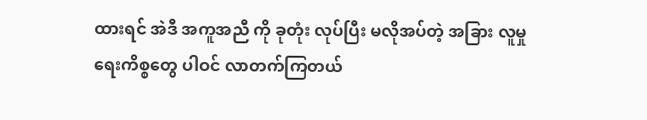ထားရင် အဲဒီ အကူအညီ ကို ခုတုံး လုပ်ပြီး မလိုအပ်တဲ့ အခြား လူမှုရေးကိစ္စတွေ ပါဝင် လာတက်ကြတယ်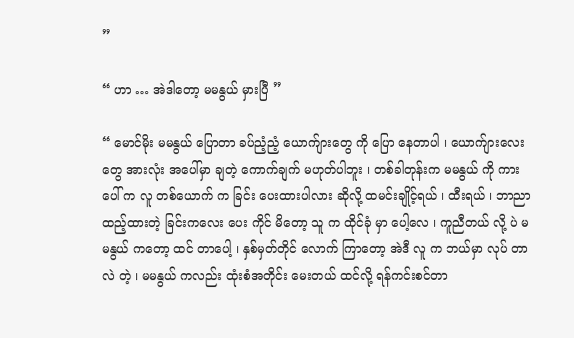”

“ ဟာ … အဲဒါတော့ မမနွယ် မှားပြီ ”

“ မောင်မိုး မမနွယ် ပြောတာ ခပ်ညံ့ညံ့ ယောက်ျားတွေ ကို ပြော နေတာပါ ၊ ယောက်ျားလေးတွေ အားလုံး အပေါ်မှာ ချတဲ့ ကောက်ချက် မဟုတ်ပါဘူး ၊ တစ်ခါတုန်းက မမနွယ် ကို ကား ပေါ် က လူ တစ်ယောက် က ခြင်း ပေးထားပါလား ဆိုလို့ ထမင်းချိုင့်ရယ် ၊ ထီးရယ် ၊ ဘာညာ ထည့်ထားတဲ့ ခြင်းကလေး ပေး ကိုင် မိတော့ သူ က ထိုင်ခုံ မှာ ပေါ့လေ ၊ ကူညီတယ် လို့ ပဲ မမနွယ် ကတော့ ထင် တာပေါ့ ၊ နှစ်မှတ်တိုင် လောက် ကြာတော့ အဲဒီ လူ က ဘယ်မှာ လုပ် တာလဲ တဲ့ ၊ မမနွယ် ကလည်း ထုံးစံအတိုင်း မေးတယ် ထင်လို့ ရန်ကင်းစင်တာ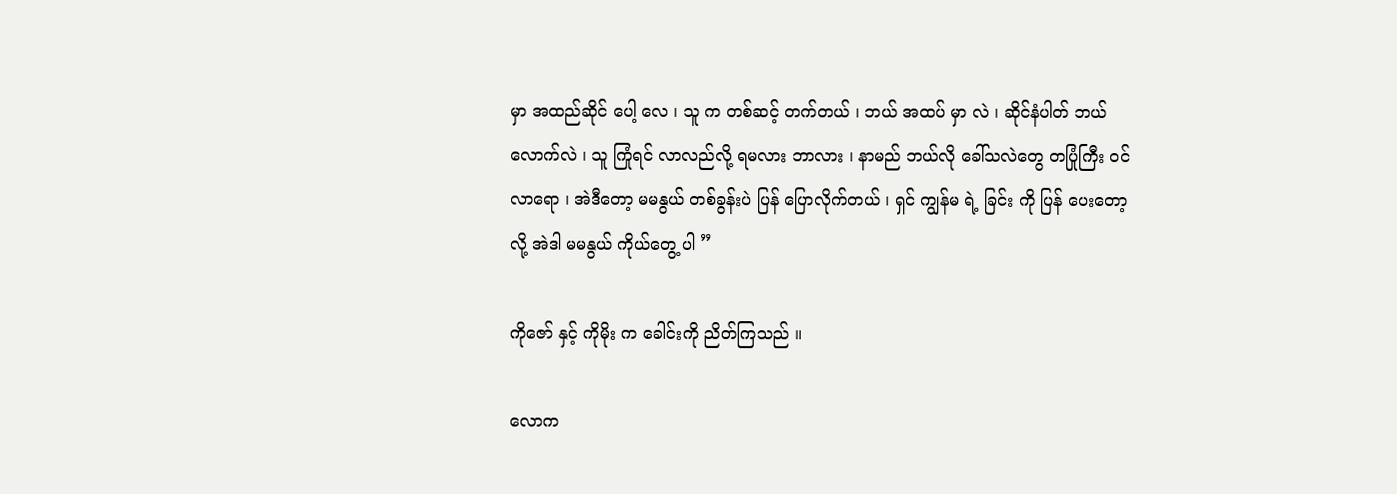မှာ အထည်ဆိုင် ပေါ့ လေ ၊ သူ က တစ်ဆင့် တက်တယ် ၊ ဘယ် အထပ် မှာ လဲ ၊ ဆိုင်နံပါတ် ဘယ်လောက်လဲ ၊ သူ ကြုံရင် လာလည်လို့ ရမလား ဘာလား ၊ နာမည် ဘယ်လို ခေါ်သလဲတွေ တပြုံကြီး ဝင် လာရော ၊ အဲဒီတော့ မမနွယ် တစ်ခွန်းပဲ ပြန် ပြောလိုက်တယ် ၊ ရှင် ကျွန်မ ရဲ့ ခြင်း ကို ပြန် ပေးတော့လို့ အဲဒါ မမနွယ် ကိုယ်တွေ့ ပါ ”

ကိုဇော် နှင့် ကိုမိုး က ခေါင်းကို ညိတ်ကြသည် ။

လောက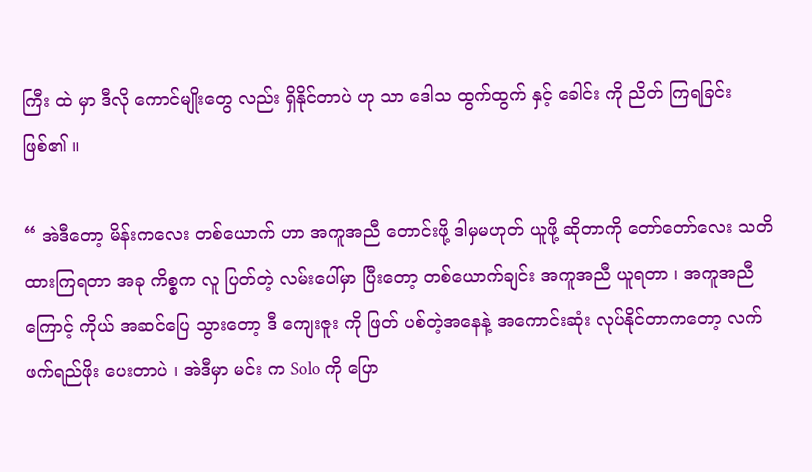ကြီး ထဲ မှာ ဒီလို ကောင်မျိုးတွေ လည်း ရှိနိုင်တာပဲ ဟု သာ ဒေါသ ထွက်ထွက် နှင့် ခေါင်း ကို ညိတ် ကြရခြင်း ဖြစ်၏ ။

“ အဲဒီတော့ မိန်းကလေး တစ်ယောက် ဟာ အကူအညီ တောင်းဖို့ ဒါမှမဟုတ် ယူဖို့ ဆိုတာကို တော်တော်လေး သတိ ထားကြရတာ အခု ကိစ္စက လူ ပြတ်တဲ့ လမ်းပေါ်မှာ ပြီးတော့ တစ်ယောက်ချင်း အကူအညီ ယူရတာ ၊ အကူအညီ ကြောင့် ကိုယ် အဆင်ပြေ သွားတော့ ဒီ ကျေးဇူး ကို ဖြတ် ပစ်တဲ့အနေနဲ့ အကောင်းဆုံး လုပ်နိုင်တာကတော့ လက်ဖက်ရည်ဖိုး ပေးတာပဲ ၊ အဲဒီမှာ မင်း က Solo ကို ပြော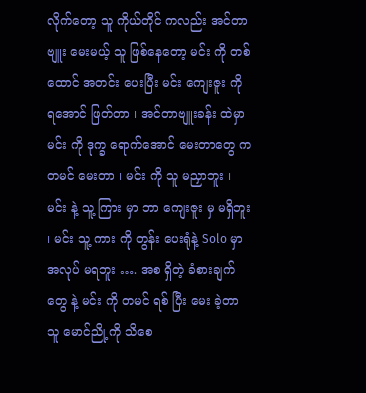လိုက်တော့ သူ ကိုယ်တိုင် ကလည်း အင်တာဗျူး မေးမယ့် သူ ဖြစ်နေတော့ မင်း ကို တစ်ထောင် အတင်း ပေးပြီး မင်း ကျေးဇူး ကို ရအောင် ဖြတ်တာ ၊ အင်တာဗျူးခန်း ထဲမှာ မင်း ကို ဒုက္ခ ရောက်အောင် မေးတာတွေ က တမင် မေးတာ ၊ မင်း ကို သူ မညှာဘူး ၊ မင်း နဲ့ သူ့ ကြား မှာ ဘာ ကျေးဇူး မှ မရှိဘူး ၊ မင်း သူ့ ကား ကို တွန်း ပေးရုံနဲ့ Solo မှာ အလုပ် မရဘူး …. အစ ရှိတဲ့ ခံစားချက်တွေ နဲ့ မင်း ကို တမင် ရစ် ပြီး မေး ခဲ့တာ သူ မောင်ညို့ကို သိစေ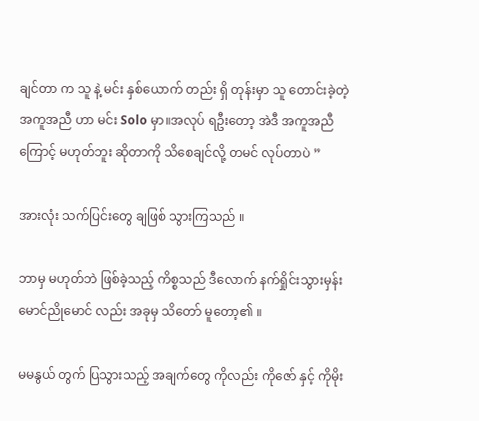ချင်တာ က သူ နဲ့ မင်း နှစ်ယောက် တည်း ရှိ တုန်းမှာ သူ တောင်းခဲ့တဲ့ အကူအညီ ဟာ မင်း Solo မှာ။အလုပ် ရဦးတော့ အဲဒီ အကူအညီ ကြောင့် မဟုတ်ဘူး ဆိုတာကို သိစေချင်လို့ တမင် လုပ်တာပဲ ”

အားလုံး သက်ပြင်းတွေ ချဖြစ် သွားကြသည် ။

ဘာမှ မဟုတ်ဘဲ ဖြစ်ခဲ့သည့် ကိစ္စသည် ဒီလောက် နက်ရှိုင်းသွားမှန်း မောင်ညိုမောင် လည်း အခုမှ သိတော် မူတော့၏ ။

မမနွယ် တွက် ပြသွားသည့် အချက်တွေ ကိုလည်း ကိုဇော် နှင့် ကိုမိုး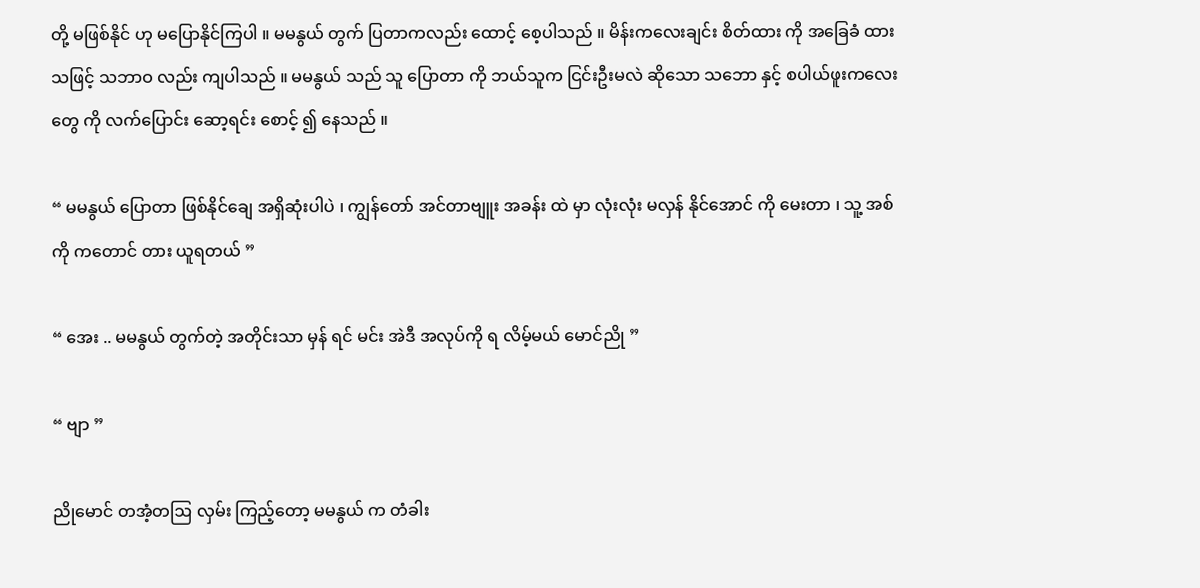တို့ မဖြစ်နိုင် ဟု မပြောနိုင်ကြပါ ။ မမနွယ် တွက် ပြတာကလည်း ထောင့် စေ့ပါသည် ။ မိန်းကလေးချင်း စိတ်ထား ကို အခြေခံ ထားသဖြင့် သဘာဝ လည်း ကျပါသည် ။ မမနွယ် သည် သူ ပြောတာ ကို ဘယ်သူက ငြင်းဦးမလဲ ဆိုသော သဘော နှင့် စပါယ်ဖူးကလေးတွေ ကို လက်ပြောင်း ဆော့ရင်း စောင့် ၍ နေသည် ။

“ မမနွယ် ပြောတာ ဖြစ်နိုင်ချေ အရှိဆုံးပါပဲ ၊ ကျွန်တော် အင်တာဗျူး အခန်း ထဲ မှာ လုံးလုံး မလှန် နိုင်အောင် ကို မေးတာ ၊ သူ့ အစ်ကို ကတောင် တား ယူရတယ် ”

“ အေး .. မမနွယ် တွက်တဲ့ အတိုင်းသာ မှန် ရင် မင်း အဲဒီ အလုပ်ကို ရ လိမ့်မယ် မောင်ညို ”

“ ဗျာ ”

ညိုမောင် တအံ့တဩ လှမ်း ကြည့်တော့ မမနွယ် က တံခါး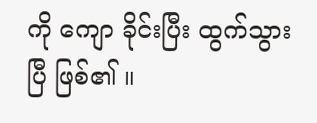ကို ကျော ခိုင်းပြီး ထွက်သွားပြီ ဖြစ်၏ ။